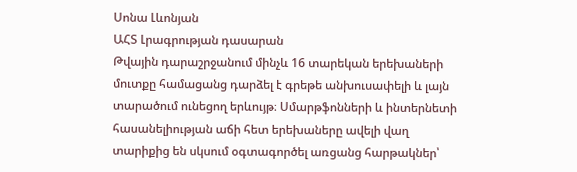Սոնա Լևոնյան
ԱՀՏ Լրագրության դասարան
Թվային դարաշրջանում մինչև 16 տարեկան երեխաների մուտքը համացանց դարձել է գրեթե անխուսափելի և լայն տարածում ունեցող երևույթ։ Սմարթֆոնների և ինտերնետի հասանելիության աճի հետ երեխաները ավելի վաղ տարիքից են սկսում օգտագործել առցանց հարթակներ՝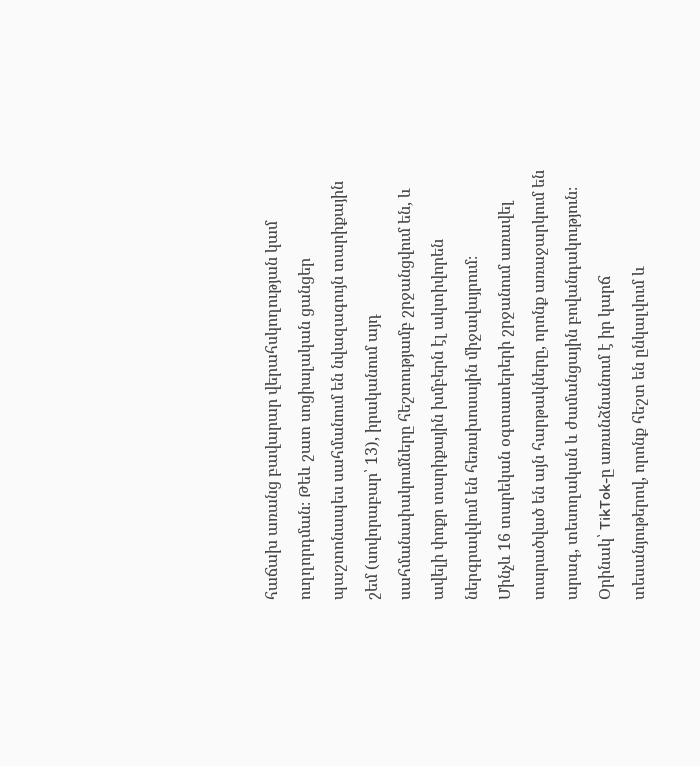հաճախ առանց բավարար վերահսկողության կամ ուղղորդման։ Թեև շատ սոցիալական ցանցեր պաշտոնապես սահմանում են նվազագույն տարիքային շեմ (սովորաբար՝ 13), իրականում այդ սահմանափակումները հեշտությամբ շրջանցվում են, և ավելի փոքր տարիքային խմբերն էլ ակտիվորեն ներգրավվում են հեռախոսային միջավայրում։
Մինչև 16 տարեկան օգտատերերի շրջանում առավել տարածված են այն հարթակները, որոնք առաջարկում են արագ, տեսողական և ժամանցային բովանդակություն։ Օրինակ՝ TikTok-ը առանձնանում է իր կարճ տեսանյութերով, որոնք հեշտ են ընկալվում և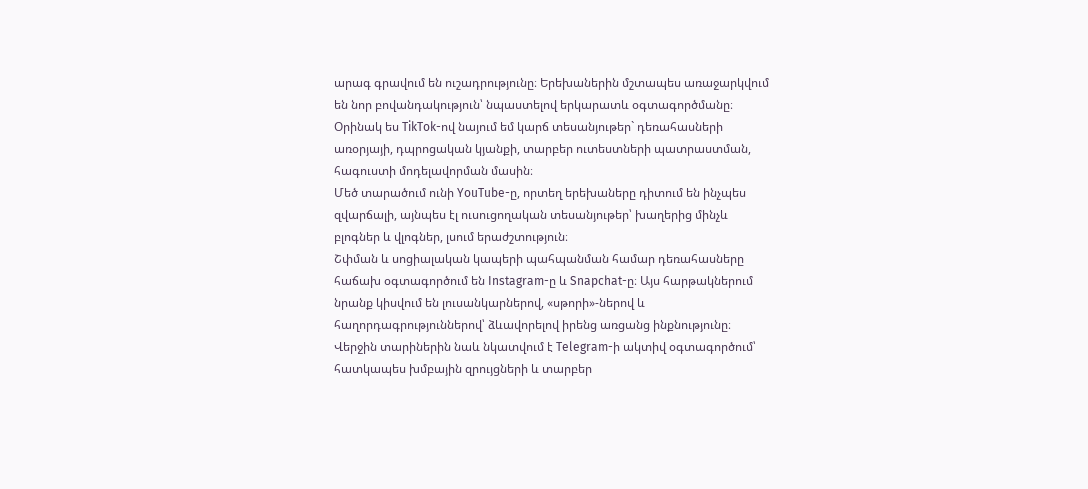արագ գրավում են ուշադրությունը։ Երեխաներին մշտապես առաջարկվում են նոր բովանդակություն՝ նպաստելով երկարատև օգտագործմանը։ Օրինակ ես TikTok-ով նայում եմ կարճ տեսանյութեր` դեռահասների առօրյայի, դպրոցական կյանքի, տարբեր ուտեստների պատրաստման, հագուստի մոդելավորման մասին։
Մեծ տարածում ունի YouTube-ը, որտեղ երեխաները դիտում են ինչպես զվարճալի, այնպես էլ ուսուցողական տեսանյութեր՝ խաղերից մինչև բլոգներ և վլոգներ, լսում երաժշտություն։
Շփման և սոցիալական կապերի պահպանման համար դեռահասները հաճախ օգտագործում են Instagram-ը և Snapchat-ը։ Այս հարթակներում նրանք կիսվում են լուսանկարներով, «սթորի»-ներով և հաղորդագրություններով՝ ձևավորելով իրենց առցանց ինքնությունը։ Վերջին տարիներին նաև նկատվում է Telegram-ի ակտիվ օգտագործում՝ հատկապես խմբային զրույցների և տարբեր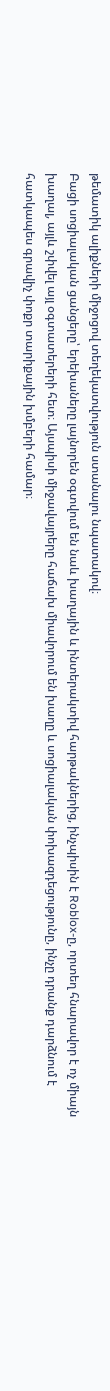թեմատիկ ալիքների միջոցով տեղեկատվություն ստանալու նպատակով։
Բացի սոցիալական ցանցերը՝ երեխաները լայնորեն օգտվում են նաև խաղային և ինտերակտիվ հարթակներից, ինչպիսին է Roblox-ը, որտեղ հնարավոր է ոչ միայն խաղալ, այլև շփվել այլ օգտատերերի հետ։ Այսպիսի միջավայրերը հաճախ միավորում են խաղը և սոցիալական փոխազդեցությունը, ինչը դրանք դարձնում է հատկապես գրավիչ փոքր տարիքային խմբերի համար։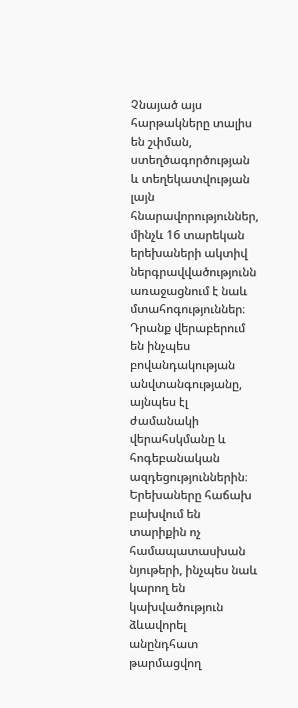Չնայած այս հարթակները տալիս են շփման, ստեղծագործության և տեղեկատվության լայն հնարավորություններ, մինչև 16 տարեկան երեխաների ակտիվ ներգրավվածությունն առաջացնում է նաև մտահոգություններ։ Դրանք վերաբերում են ինչպես բովանդակության անվտանգությանը, այնպես էլ ժամանակի վերահսկմանը և հոգեբանական ազդեցություններին։ Երեխաները հաճախ բախվում են տարիքին ոչ համապատասխան նյութերի, ինչպես նաև կարող են կախվածություն ձևավորել անընդհատ թարմացվող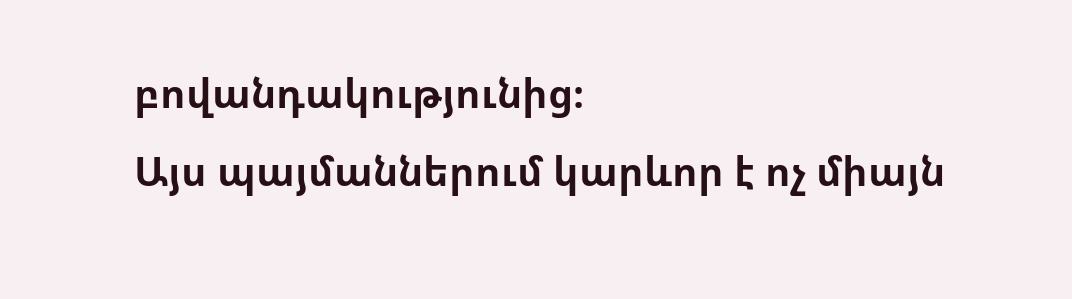բովանդակությունից։
Այս պայմաններում կարևոր է ոչ միայն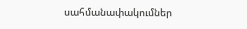սահմանափակումներ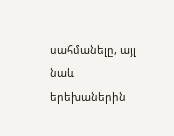սահմանելը, այլ նաև երեխաներին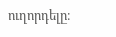ուղորդելը։